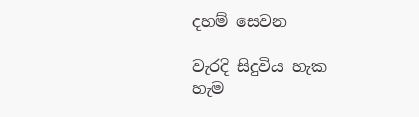දහම් සෙවන

වැරදි සිදුවිය හැක හැම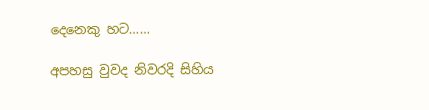දෙනෙකු හට……

අපහසු වුවද නිවරදි සිහිය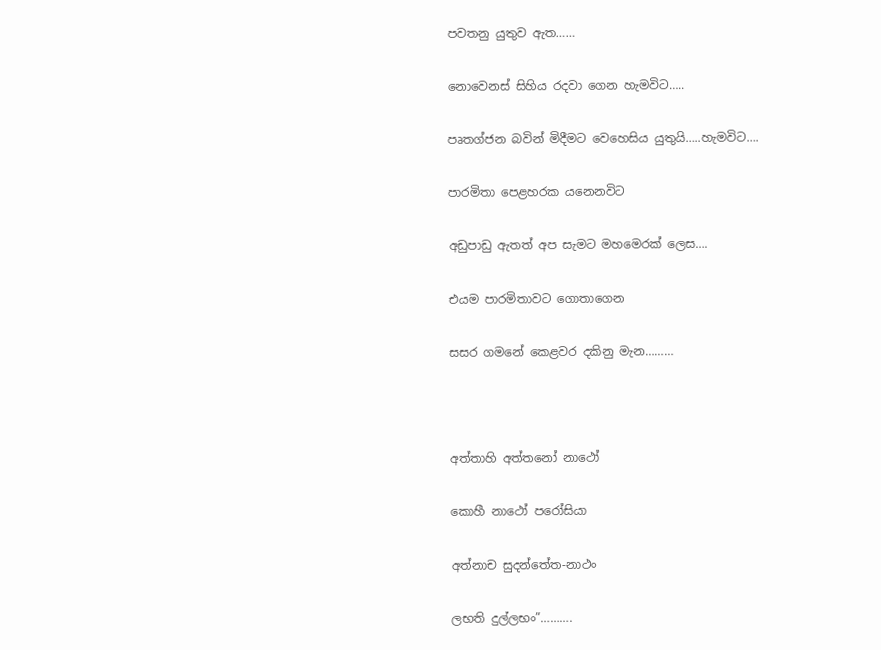පවතනු යුතුව ඇත……

නොවෙනස් සිහිය රදවා ගෙන හැමවිට…..

පෘතග්ජන බවින් මිදීමට වෙහෙසිය යුතුයි…..හැමවිට….

පාරමිතා පෙළහරක යනෙනවිට

අඩුපාඩු ඇතත් අප සැමට මහමෙරක් ලෙස….

එයම පාරමිතාවට ගොතාගෙන

සසර ගමනේ කෙළවර දකිනු මැන………



අත්තාහි අත්තනෝ නාථෝ

කොහී නාථෝ පරෝසියා

අත්නාච සුදන්තේත-නාථං

ලභති දුල්ලභං”……….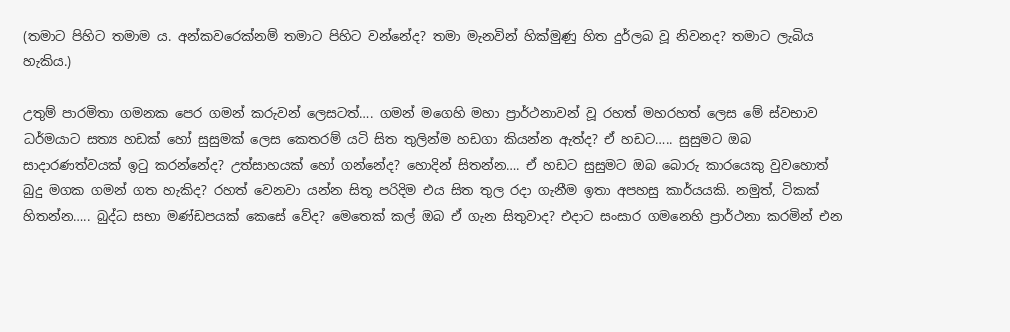(තමාට පිහිට තමාම ය. අන්කවරෙක්නම් තමාට පිහිට වන්නේද? තමා මැනවින් හික්මුණු හිත දුර්ලබ වූ නිවනද? තමාට ලැබිය හැකිය.)

උතුම් පාරමිතා ගමනක පෙර ගමන් කරුවන් ලෙසටත්…. ගමන් මගෙහි මහා ප්‍රාර්ථනාවන් වූ රහත් මහරහත් ලෙස මේ ස්වභාව ධර්මයාට සත්‍ය හඩක් හෝ සුසුමක් ලෙස කෙතරම් යටි සිත තුලින්ම හඩගා කියන්න ඇත්ද? ඒ හඩට….. සුසුමට ඔබ සාදාරණත්වයක් ඉටු කරන්නේද? උත්සාහයක් හෝ ගන්නේද? හොදින් සිතන්න…. ඒ හඩට සුසුමට ඔබ බොරු කාරයෙකු වුවහොත් බුදු මගක ගමන් ගත හැකිද? රහත් වෙනවා යන්න සිතූ පරිදිම එය සිත තුල රදා ගැනීම ඉතා අපහසු කාර්යයකි. නමුත්, ටිකක් හිතන්න….. බුද්ධ සභා මණ්ඩපයක් කෙසේ වේද? මෙතෙක් කල් ඔබ ඒ ගැන සිතුවාද? එදාට සංසාර ගමනෙහි ප්‍රාර්ථනා කරමින් එන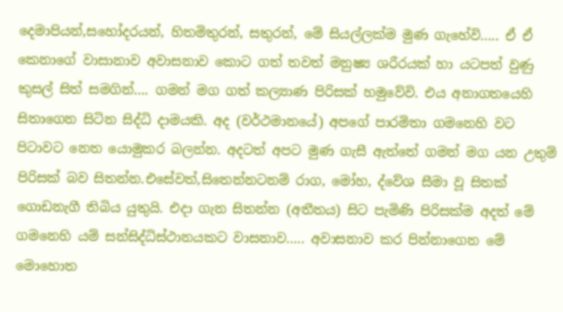දෙමාපියන්,සහෝදරයන්, හිතමිතුරන්, සතුරන්, මේ සියල්ලක්ම මුණ ගැහේවි….. ඒ ඒ කෙනාගේ වාසානාව අවාසනාව කොට ගත් තවත් මනුෂ්‍ය ශරීරයක් හා යටපත් වුණු කුසල් සිත් සමගින්…. ගමන් මග ගත් කල්‍යාණ පිරිසක් හමුවේවි. එය අනාගතයෙහි සිතාගෙන සිටින සිද්ධි දාමයකි. අද (වර්ථමානයේ) අපගේ පාරමිතා ගමනෙහි වට පිටාවට නෙත යොමුකර බලන්න. අදටත් අපට මුණ ගැසී ඇත්තේ ගමන් මග යන උතුම් පිරිසක් බව සිතන්න.එසේවත්,සිතෙන්නටනම් රාග, මෝහ, ද්වේශ සීමා වූ සිතක් ගොඩනැගී තිබිය යුතුයි. එදා ගැන සිතන්න (අතීතය) සිට පැමිණි පිරිසක්ම අදත් මේ ගමනෙහි යම් සන්සිද්ධිස්ථානයකට වාසනාව….. අවාසනාව කර පින්නාගෙන මේ මොහොත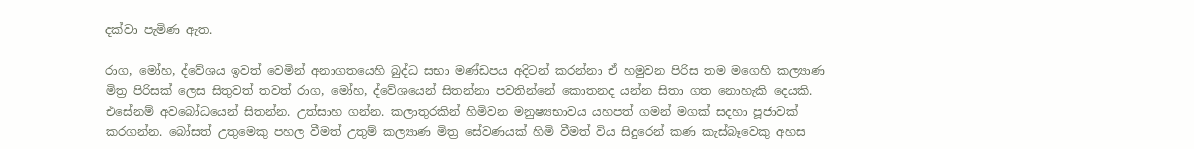දක්වා පැමිණ ඇත.

රාග, මෝහ, ද්වේශය ඉවත් වෙමින් අනාගතයෙහි බුද්ධ සභා මණ්ඩපය අදිටන් කරන්නා ඒ හමුවන පිරිස තම මගෙහි කල්‍යාණ මිත්‍ර පිරිසක් ලෙස සිතුවත් තවත් රාග, මෝහ, ද්වේශයෙන් සිතන්නා පවතින්නේ කොතනද යන්න සිතා ගත නොහැකි දෙයකි. එසේනම් අවබෝධයෙන් සිතන්න. උත්සාහ ගන්න. කලාතුරකින් හිමිවන මනුෂ්‍යභාවය යහපත් ගමන් මගක් සදහා පූජාවක් කරගන්න. බෝසත් උතුමෙකු පහල වීමත් උතුම් කල්‍යාණ මිත්‍ර සේවණයක් හිමි වීමත් විය සිදුරෙන් කණ කැස්බෑවෙකු අහස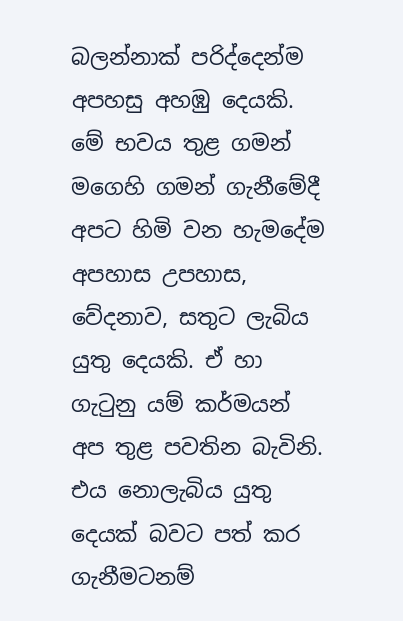බලන්නාක් පරිද්දෙන්ම අපහසු අහඹු දෙයකි. මේ භවය තුළ ගමන් මගෙහි ගමන් ගැනීමේදී අපට හිමි වන හැමදේම අපහාස උපහාස, වේදනාව, සතුට ලැබිය යුතු දෙයකි. ඒ හා ගැටුනු යම් කර්මයන් අප තුළ පවතින බැවිනි. එය නොලැබිය යුතු දෙයක් බවට පත් කර ගැනීමටනම්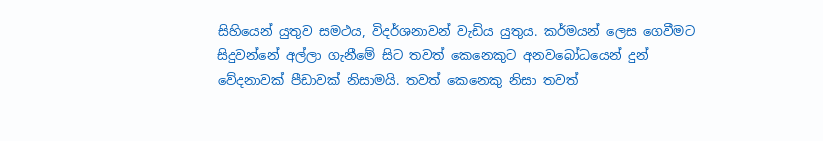සිහියෙන් යුතුව සමථය, විදර්ශනාවන් වැඩිය යුතුය. කර්මයන් ලෙස ගෙවීමට සිදුවන්නේ අල්ලා ගැනීමේ සිට තවත් කෙනෙකුට අනවබෝධයෙන් දුන් වේදනාවක් පීඩාවක් නිසාමයි. තවත් කෙනෙකු නිසා තවත්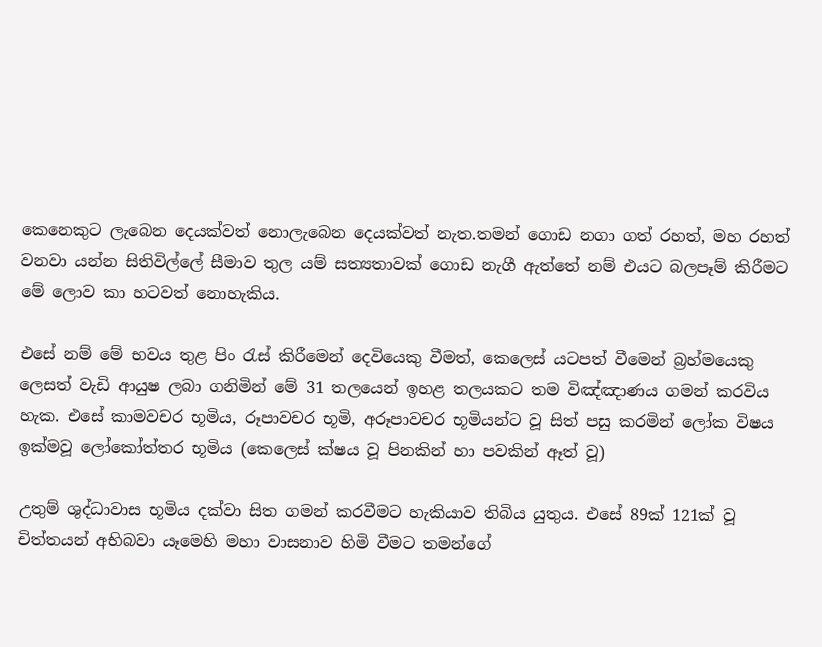කෙනෙකුට ලැබෙන දෙයක්වත් නොලැබෙන දෙයක්වත් නැත.තමන් ගොඩ නගා ගත් රහත්, මහ රහත් වනවා යන්න සිතිවිල්ලේ සීමාව තුල යම් සත්‍යතාවක් ගොඩ නැගී ඇත්තේ නම් එයට බලපෑම් කිරීමට මේ ලොව කා හටවත් නොහැකිය.

එසේ නම් මේ භවය තුළ පිං රැස් කිරීමෙන් දෙවියෙකු වීමත්, කෙලෙස් යටපත් වීමෙන් බ්‍රහ්මයෙකු ලෙසත් වැඩි ආයුෂ ලබා ගනිමින් මේ 31 තලයෙන් ඉහළ තලයකට තම විඤ්ඤාණය ගමන් කරවිය හැක. එසේ කාමවචර භූමිය, රූපාවචර භූමි, අරූපාවචර භූමියන්ට වූ සිත් පසු කරමින් ලෝක විෂය ඉක්මවූ ලෝකෝත්තර භූමිය (කෙලෙස් ක්ෂය වූ පිනකින් හා පවකින් ඈත් වූ)

උතුම් ශුද්ධාවාස භූමිය දක්වා සිත ගමන් කරවීමට හැකියාව තිබිය යුතුය. එසේ 89ක් 121ක් වූ චිත්තයන් අභිබවා යෑමෙහි මහා වාසනාව හිමි වීමට තමන්ගේ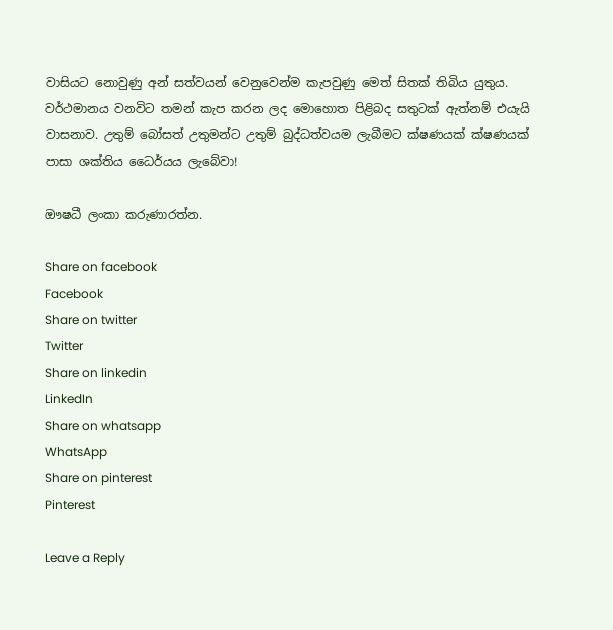වාසියට නොවුණු අන් සත්වයන් වෙනුවෙන්ම කැපවුණු මෙත් සිතක් තිබිය යුතුය. වර්ථමානය වනවිට තමන් කැප කරන ලද මොහොත පිළිබද සතුටක් ඇත්නම් එයැයි වාසනාව. උතුම් බෝසත් උතුමන්ට උතුම් බුද්ධත්වයම ලැබීමට ක්ෂණයක් ක්ෂණයක් පාසා ශක්තිය ධෛර්යය ලැබේවා!

ඖෂධී ලංකා කරුණාරත්න.

Share on facebook
Facebook
Share on twitter
Twitter
Share on linkedin
LinkedIn
Share on whatsapp
WhatsApp
Share on pinterest
Pinterest

Leave a Reply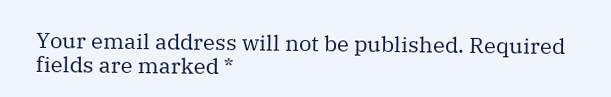Your email address will not be published. Required fields are marked *